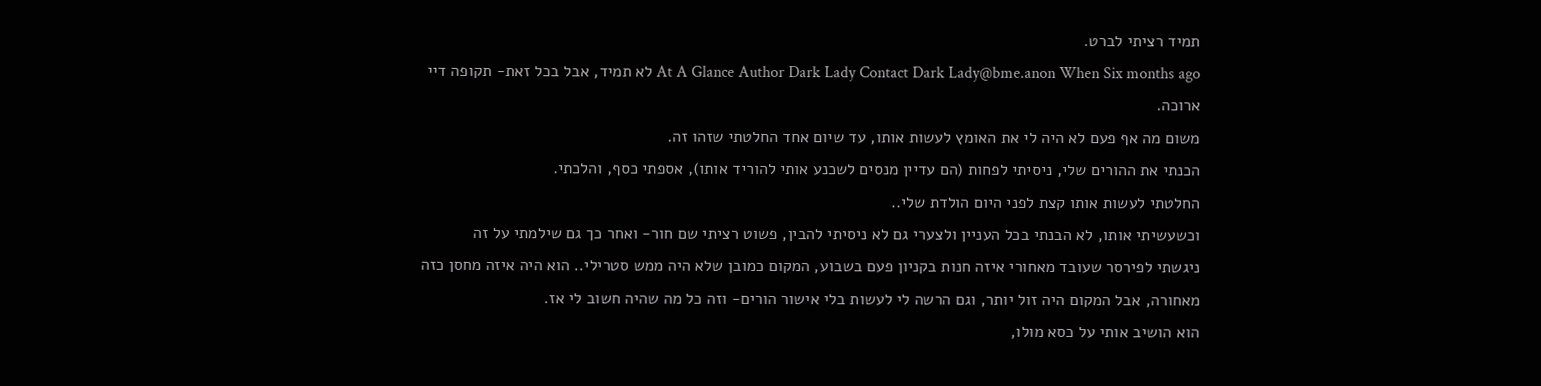תמיד רציתי לברט.
At A Glance Author Dark Lady Contact Dark Lady@bme.anon When Six months ago לא תמיד, אבל בכל זאת- תקופה דיי ארוכה.
משום מה אף פעם לא היה לי את האומץ לעשות אותו, עד שיום אחד החלטתי שזהו זה.
הכנתי את ההורים שלי, ניסיתי לפחות (הם עדיין מנסים לשכנע אותי להוריד אותו), אספתי כסף, והלכתי.
החלטתי לעשות אותו קצת לפני היום הולדת שלי..
וכשעשיתי אותו, לא הבנתי בכל העניין ולצערי גם לא ניסיתי להבין, פשוט רציתי שם חור- ואחר כך גם שילמתי על זה
ניגשתי לפירסר שעובד מאחורי איזה חנות בקניון פעם בשבוע, המקום כמובן שלא היה ממש סטרילי.. הוא היה איזה מחסן כזה מאחורה, אבל המקום היה זול יותר, וגם הרשה לי לעשות בלי אישור הורים- וזה כל מה שהיה חשוב לי אז.
הוא הושיב אותי על כסא מולו,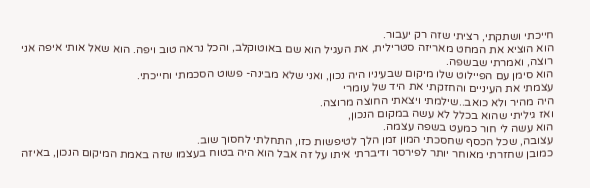חייכתי ושתקתי, רציתי שזה רק יעבור.
הוא הוציא את המחט מאריזה סטרילית, את העגיל הוא שם באוטוקלב, והכל נראה טוב ויפה. הוא שאל אותי איפה אני רוצה, ואמרתי שבשפה.
הוא סימן עם הפיילוט שלו מיקום שבעיניו היה נכון, ואני שלא מבינה- פשוט הסכמתי וחייכתי.
עצמתי את העיניים והחזקתי את היד של עומרי
היה מהיר ולא כואב..שילמתי ויצאתי החוצה מרוצה.
ואז גיליתי שהוא בכלל לא עשה במקום הנכון,
הוא עשה לי חור כמעט בשפה עצמה.
עצובה, שכל הכסף שחסכתי המון זמן הלך לטיפשות כזו, התחלתי לחסוך שוב.
כמובן שחזרתי מאוחר יותר לפירסר ודיברתי איתו על זה אבל הוא היה בטוח בעצמו שזה באמת המיקום הנכון, באיזה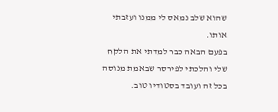שהוא שלב נמאס לי ממנו ועזבתי אותו.
בפעם הבאה כבר למדתי את הלקח שלי והלכתי לפירסר שבאמת מנוסה בכל זה ועובד בסטודיו טוב.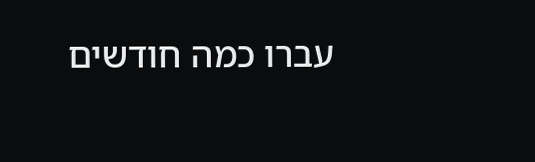עברו כמה חודשים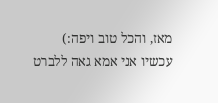מאז, והכל טוב ויפה:)
עכשיו אני אמא גאה ללברט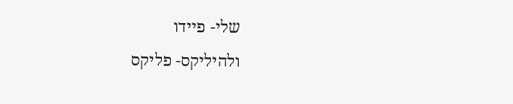שלי- פיידו
ולהיליקס- פליקס